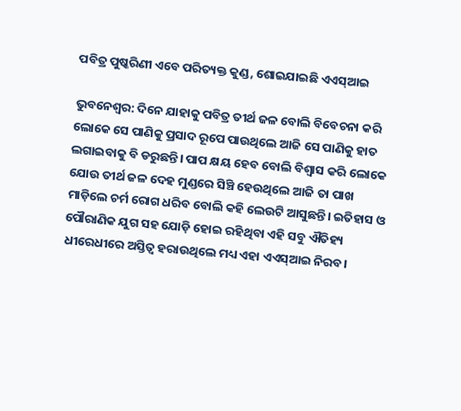ପବିତ୍ର ପୁଷ୍କରିଣୀ ଏବେ ପରିତ୍ୟକ୍ତ କୁଣ୍ଡ, ଶୋଇଯାଇଛି ଏଏସ୍ଆଇ

ଭୁବନେଶ୍ବର: ଦିନେ ଯାହାକୁ ପବିତ୍ର ତୀର୍ଥ ଜଳ ବୋଲି ବିବେଚନା କରି ଲୋକେ ସେ ପାଣିକୁ ପ୍ରସାଦ ରୂପେ ପାଉଥିଲେ ଆଜି ସେ ପାଣିକୁ ହାତ ଲଗାଇବାକୁ ବି ଡରୁଛନ୍ତି। ପାପ କ୍ଷୟ ହେବ ବୋଲି ବିଶ୍ବାସ କରି ଲୋକେ ଯୋଉ ତୀର୍ଥ ଜଳ ଦେହ ମୁଣ୍ଡରେ ସିଞ୍ଚି ହେଉଥିଲେ ଆଜି ତା ପାଖ ମାଡ଼ିଲେ ଚର୍ମ ରୋଗ ଧରିବ ବୋଲି କହି ଲେଉଟି ଆସୁଛନ୍ତି। ଇତିହାସ ଓ ପୌରାଣିକ ଯୁଗ ସହ ଯୋଡ଼ି ହୋଇ ରହିଥିବା ଏହି ସବୁ ଐତିହ୍ୟ ଧୀରେଧୀରେ ଅସ୍ତିତ୍ବ ହରାଉଥିଲେ ମଧ୍ୟ ଏହା ଏଏସ୍ଆଇ ନିରବ।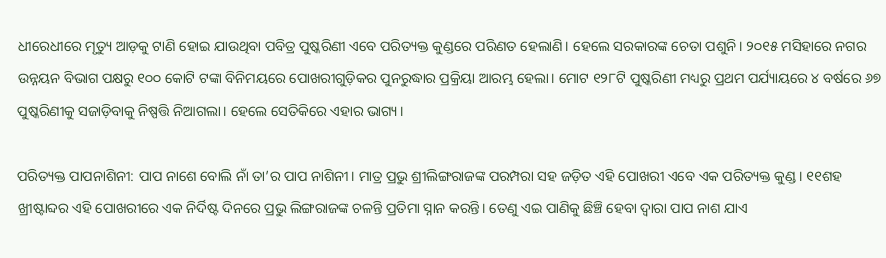ଧୀରେଧୀରେ ମୃତ୍ୟୁ ଆଡ଼କୁ ଟାଣି ହୋଇ ଯାଉଥିବା ପବିତ୍ର ପୁଷ୍କରିଣୀ ଏବେ ପରିତ୍ୟକ୍ତ କୁଣ୍ଡରେ ପରିଣତ ହେଲାଣି। ହେଲେ ସରକାରଙ୍କ ଚେତା ପଶୁନି। ୨୦୧୫ ମସିହାରେ ନଗର ଉନ୍ନୟନ ବିଭାଗ ପକ୍ଷରୁ ୧୦୦ କୋଟି ଟଙ୍କା ବିନିମୟରେ ପୋଖରୀଗୁଡ଼ିକର ପୁନରୁଦ୍ଧାର ପ୍ରକ୍ରିୟା ଆରମ୍ଭ ହେଲା। ମୋଟ ୧୨୮ଟି ପୁଷ୍କରିଣୀ ମଧ୍ୟରୁ ପ୍ରଥମ ପର୍ଯ୍ୟାୟରେ ୪ ବର୍ଷରେ ୬୭ ପୁଷ୍କରିଣୀକୁ ସଜାଡ଼ିବାକୁ ନିଷ୍ପତ୍ତି ନିଆଗଲା। ହେଲେ ସେତିକିରେ ଏହାର ଭାଗ୍ୟ।

ପରିତ୍ୟକ୍ତ ପାପନାଶିନୀ: ପାପ ନାଶେ ବୋଲି ନାଁ ତା’ର ପାପ ନାଶିନୀ। ମାତ୍ର ପ୍ରଭୁ ଶ୍ରୀଲିଙ୍ଗରାଜଙ୍କ ପରମ୍ପରା ସହ ଜଡ଼ିତ ଏହି ପୋଖରୀ ଏବେ ଏକ ପରିତ୍ୟକ୍ତ କୁଣ୍ଡ। ୧୧ଶହ ଖ୍ରୀଷ୍ଟାବ୍ଦର ଏହି ପୋଖରୀରେ ଏକ ନିର୍ଦିଷ୍ଟ ଦିନରେ ପ୍ରଭୁ ଲିଙ୍ଗରାଜଙ୍କ ଚଳନ୍ତି ପ୍ରତିମା ସ୍ନାନ କରନ୍ତି। ତେଣୁ ଏଇ ପାଣିକୁ ଛିଞ୍ଚି ହେବା ଦ୍ବାରା ପାପ ନାଶ ଯାଏ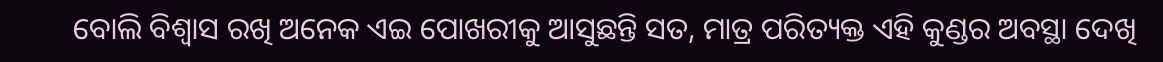ବୋଲି ବିଶ୍ବାସ ରଖି ଅନେକ ଏଇ ପୋଖରୀକୁ ଆସୁଛନ୍ତି ସତ, ମାତ୍ର ପରିତ୍ୟକ୍ତ ଏହି କୁଣ୍ଡର ଅବସ୍ଥା ଦେଖି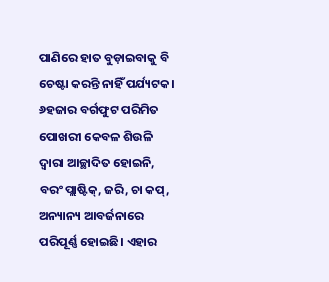ପାଣିରେ ହାତ ବୁଡ଼ାଇବାକୁ ବି ଚେଷ୍ଟା କରନ୍ତି ନାହିଁ ପର୍ଯ୍ୟଟକ। ୬ହଜାର ବର୍ଗଫୁଟ ପରିମିତ ପୋଖରୀ କେବଳ ଶିଉଳି ଦ୍ବାରା ଆଚ୍ଛାଦିତ ହୋଇନି, ବରଂ ପ୍ଲାଷ୍ଟିକ୍, ଜରି, ଚା କପ୍, ଅନ୍ୟାନ୍ୟ ଆବର୍ଜନାରେ ପରିପୂର୍ଣ୍ଣ ହୋଇଛି। ଏହାର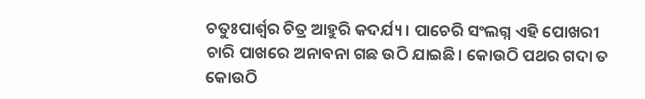ଚତୁଃପାର୍ଶ୍ବର ଚିତ୍ର ଆହୁରି କଦର୍ଯ୍ୟ। ପାଚେରି ସଂଲଗ୍ନ ଏହି ପୋଖରୀ ଚାରି ପାଖରେ ଅନାବନା ଗଛ ଉଠି ଯାଇଛି। କୋଉଠି ପଥର ଗଦା ତ କୋଉଠି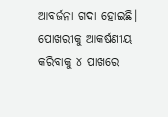ଆବର୍ଜନା ଗଦା ହୋଇଛି। ପୋଖରୀକୁ ଆକର୍ଷଣୀୟ କରିବାକୁ ୪ ପାଖରେ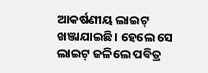ଆକର୍ଷଣୀୟ ଲାଇଟ୍ ଖଞ୍ଜାଯାଇଛି। ହେଲେ ସେ ଲାଇଟ୍ ଜଳିଲେ ପବିତ୍ର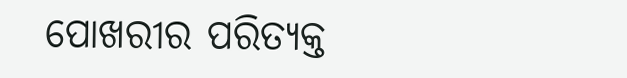ପୋଖରୀର ପରିତ୍ୟକ୍ତ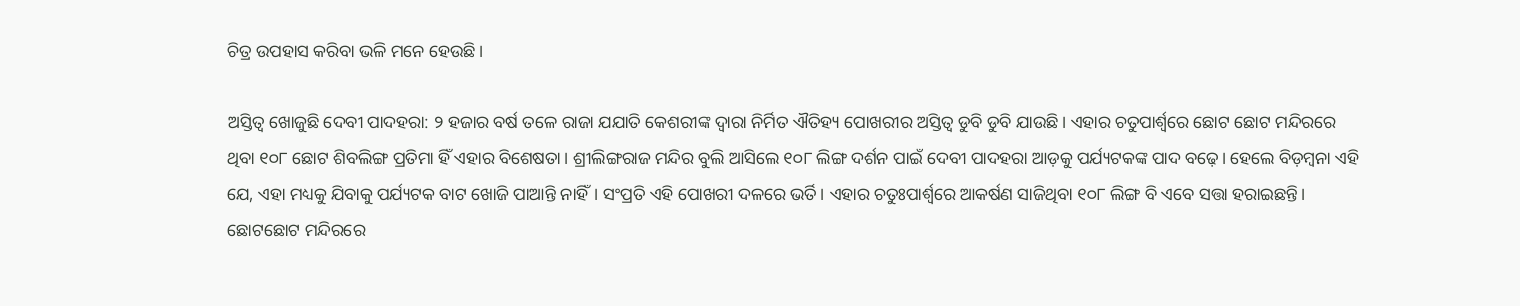ଚିତ୍ର ଉପହାସ କରିବା ଭଳି ମନେ ହେଉଛି।

ଅସ୍ତିତ୍ବ ଖୋଜୁଛି ଦେବୀ ପାଦହରା: ୨ ହଜାର ବର୍ଷ ତଳେ ରାଜା ଯଯାତି କେଶରୀଙ୍କ ଦ୍ବାରା ନିର୍ମିତ ଐତିହ୍ୟ ପୋଖରୀର ଅସ୍ତିତ୍ବ ଡୁବି ଡୁବି ଯାଉଛି। ଏହାର ଚତୁପାର୍ଶ୍ବରେ ଛୋଟ ଛୋଟ ମନ୍ଦିରରେ ଥିବା ୧୦୮ ଛୋଟ ଶିବଲିଙ୍ଗ ପ୍ରତିମା ହିଁ ଏହାର ବିଶେଷତା। ଶ୍ରୀଲିଙ୍ଗରାଜ ମନ୍ଦିର ବୁଲି ଆସିଲେ ୧୦୮ ଲିଙ୍ଗ ଦର୍ଶନ ପାଇଁ ଦେବୀ ପାଦହରା ଆଡ଼କୁ ପର୍ଯ୍ୟଟକଙ୍କ ପାଦ ବଢ଼େ। ହେଲେ ବିଡ଼ମ୍ବନା ଏହି ଯେ, ଏହା ମଧ୍ୟକୁ ଯିବାକୁ ପର୍ଯ୍ୟଟକ ବାଟ ଖୋଜି ପାଆନ୍ତି ନାହିଁ। ସଂପ୍ରତି ଏହି ପୋଖରୀ ଦଳରେ ଭର୍ତି। ଏହାର ଚତୁଃପାର୍ଶ୍ବରେ ଆକର୍ଷଣ ସାଜିଥିବା ୧୦୮ ଲିଙ୍ଗ ବି ଏବେ ସତ୍ତା ହରାଇଛନ୍ତି। ଛୋଟଛୋଟ ମନ୍ଦିରରେ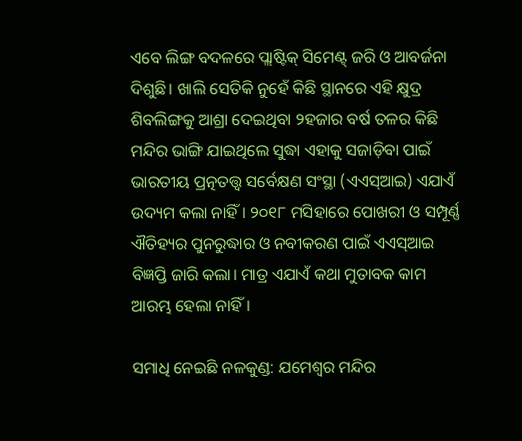ଏବେ ଲିଙ୍ଗ ବଦଳରେ ପ୍ଲାଷ୍ଟିକ୍ ସିମେଣ୍ଟ୍ ଜରି ଓ ଆବର୍ଜନା ଦିଶୁଛି। ଖାଲି ସେତିକି ନୁହେଁ କିଛି ସ୍ଥାନରେ ଏହି କ୍ଷୁଦ୍ର ଶିବଲିଙ୍ଗକୁ ଆଶ୍ରା ଦେଇଥିବା ୨ହଜାର ବର୍ଷ ତଳର କିଛି ମନ୍ଦିର ଭାଙ୍ଗି ଯାଇଥିଲେ ସୁଦ୍ଧା ଏହାକୁ ସଜାଡ଼ିବା ପାଇଁ ଭାରତୀୟ ପ୍ରତ୍ନତତ୍ତ୍ବ ସର୍ବେକ୍ଷଣ ସଂସ୍ଥା (ଏଏସ୍ଆଇ) ଏଯାଏଁ ଉଦ୍ୟମ କଲା ନାହିଁ। ୨୦୧୮ ମସିହାରେ ପୋଖରୀ ଓ ସମ୍ପୂର୍ଣ୍ଣ ଐତିହ୍ୟର ପୁନରୁଦ୍ଧାର ଓ ନବୀକରଣ ପାଇଁ ଏଏସ୍ଆଇ ବିଜ୍ଞପ୍ତି ଜାରି କଲା। ମାତ୍ର ଏଯାଏଁ କଥା ମୁତାବକ କାମ ଆରମ୍ଭ ହେଲା ନାହିଁ।

ସମାଧି ନେଇଛି ନଳକୁଣ୍ଡ: ଯମେଶ୍ବର ମନ୍ଦିର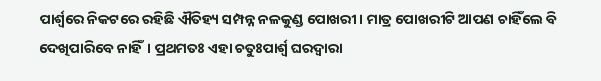ପାର୍ଶ୍ବରେ ନିକଟରେ ରହିଛି ଐତିହ୍ୟ ସମ୍ପନ୍ନ ନଳକୁଣ୍ଡ ପୋଖରୀ। ମାତ୍ର ପୋଖରୀଟି ଆପଣ ଚାହିଁଲେ ବି ଦେଖିପାରିବେ ନାହିଁ। ପ୍ରଥମତଃ ଏହା ଚତୁଃପାର୍ଶ୍ବ ଘରଦ୍ବାରା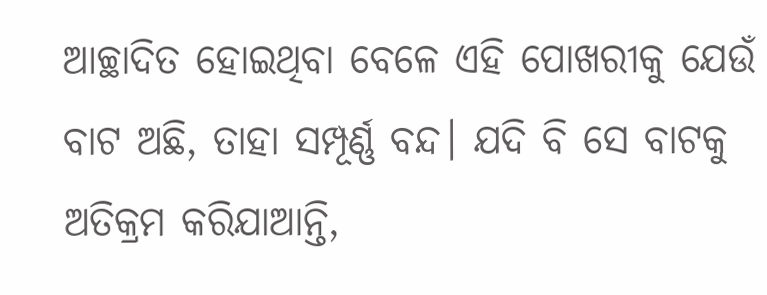ଆଚ୍ଛାଦିତ ହୋଇଥିବା ବେଳେ ଏହି ପୋଖରୀକୁ ଯେଉଁ ବାଟ ଅଛି, ତାହା ସମ୍ପୂର୍ଣ୍ଣ ବନ୍ଦ। ଯଦି ବି ସେ ବାଟକୁ ଅତିକ୍ରମ କରିଯାଆନ୍ତି,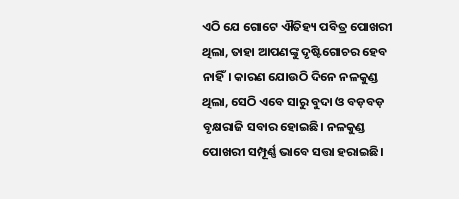ଏଠି ଯେ ଗୋଟେ ଐତିହ୍ୟ ପବିତ୍ର ପୋଖରୀ ଥିଲା, ତାହା ଆପଣଙ୍କୁ ଦୃଷ୍ଟିଗୋଚର ହେବ ନାହିଁ। କାରଣ ଯୋଉଠି ଦିନେ ନଳକୁଣ୍ଡ ଥିଲା, ସେଠି ଏବେ ସାରୁ ବୁଦା ଓ ବଡ଼ବଡ଼ ବୃକ୍ଷରାଜି ସବାର ହୋଇଛି। ନଳକୁଣ୍ଡ ପୋଖରୀ ସମ୍ପୂର୍ଣ୍ଣ ଭାବେ ସତ୍ତା ହରାଇଛି।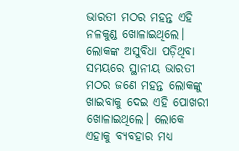ଭାରତୀ ମଠର ମହନ୍ତ ଏହି ନଳକୁଣ୍ଡ ଖୋଳାଇଥିଲେ। ଲୋକଙ୍କ ଅସୁବିଧା ପଡ଼ିଥିବା ସମୟରେ ସ୍ଥାନୀୟ ଭାରତୀ ମଠର ଜଣେ ମହନ୍ତ ଲୋକଙ୍କୁ ଖାଇବାକୁ ଦେଇ ଏହି ପୋଖରୀ ଖୋଳାଇଥିଲେ। ଲୋକେ ଏହାକୁ ବ୍ୟବହାର ମଧ୍ୟ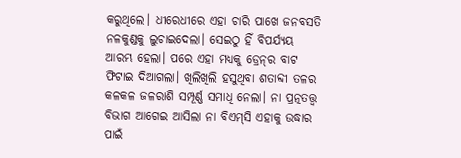କରୁଥିଲେ। ଧୀରେଧୀରେ ଏହା ଚାରି ପାଖେ ଜନବସତି ନଳକୁଣ୍ଡକୁ ଲୁଚାଇଦେଲା। ସେଇଠୁ ହିଁ ବିପର୍ଯ୍ୟୟ ଆରମ୍ଭ ହେଲା। ପରେ ଏହା ମଧ୍ୟକୁ ଡ୍ରେନ୍‌ର ବାଟ ଫିଟାଇ ଦିଆଗଲା। ଖିଲିଖିଲି ହସୁଥିବା ଶତାବ୍ଦୀ ତଳର କଳକଳ ଜଳରାଶି ସମ୍ପୂର୍ଣ୍ଣ ସମାଧି ନେଲା। ନା ପ୍ରତ୍ନତତ୍ତ୍ବ ବିଭାଗ ଆଗେଇ ଆସିଲା ନା ବିଏମ୍‌ସି ଏହାକୁ ଉଦ୍ଧାର ପାଇଁ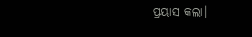ପ୍ରୟାସ କଲା।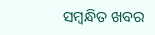ସମ୍ବନ୍ଧିତ ଖବର